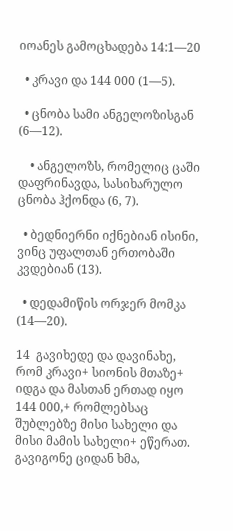იოანეს გამოცხადება 14:1—20

  • კრავი და 144 000 (1—5).

  • ცნობა სამი ანგელოზისგან (6—12).

    • ანგელოზს, რომელიც ცაში დაფრინავდა, სასიხარულო ცნობა ჰქონდა (6, 7).

  • ბედნიერნი იქნებიან ისინი, ვინც უფალთან ერთობაში კვდებიან (13).

  • დედამიწის ორჯერ მომკა (14—20).

14  გავიხედე და დავინახე, რომ კრავი+ სიონის მთაზე+ იდგა და მასთან ერთად იყო 144 000,+ რომლებსაც შუბლებზე მისი სახელი და მისი მამის სახელი+ ეწერათ.  გავიგონე ციდან ხმა,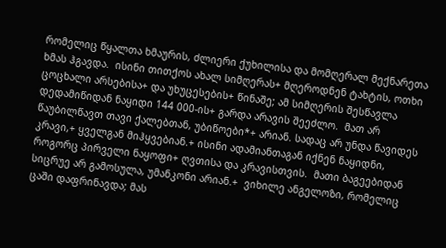რომელიც წყალთა ხმაურის, ძლიერი ქუხილისა და მომღერალ მექნარეთა ხმას ჰგავდა.  ისინი თითქოს ახალ სიმღერას+ მღეროდნენ ტახტის, ოთხი ცოცხალი არსებისა+ და უხუცესების+ წინაშე; ამ სიმღერის შესწავლა დედამიწიდან ნაყიდი 144 000-ის+ გარდა არავის შეეძლო.  მათ არ წაუბილწავთ თავი ქალებთან, უბიწოები*+ არიან. სადაც არ უნდა წავიდეს კრავი,+ ყველგან მიჰყვებიან.+ ისინი ადამიანთაგან იქნენ ნაყიდნი, როგორც პირველი ნაყოფი+ ღვთისა და კრავისთვის.  მათი ბაგეებიდან სიცრუე არ გამოსულა, უმანკონი არიან.+  ვიხილე ანგელოზი, რომელიც ცაში დაფრინავდა; მას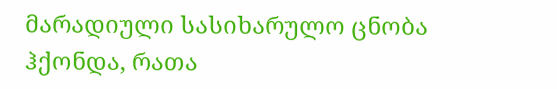მარადიული სასიხარულო ცნობა ჰქონდა, რათა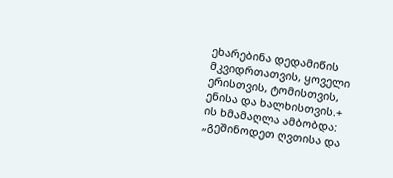ეხარებინა დედამიწის მკვიდრთათვის, ყოველი ერისთვის, ტომისთვის, ენისა და ხალხისთვის.+  ის ხმამაღლა ამბობდა: „გეშინოდეთ ღვთისა და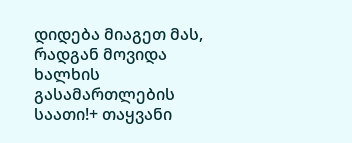დიდება მიაგეთ მას, რადგან მოვიდა ხალხის გასამართლების საათი!+ თაყვანი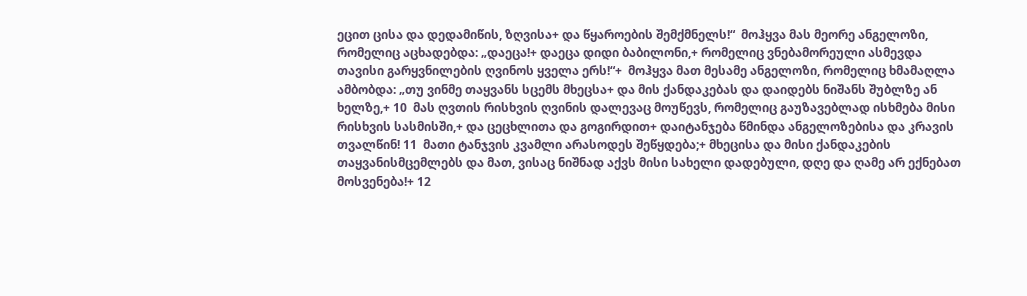ეცით ცისა და დედამიწის, ზღვისა+ და წყაროების შემქმნელს!“  მოჰყვა მას მეორე ანგელოზი, რომელიც აცხადებდა: „დაეცა!+ დაეცა დიდი ბაბილონი,+ რომელიც ვნებამორეული ასმევდა თავისი გარყვნილების ღვინოს ყველა ერს!“+  მოჰყვა მათ მესამე ანგელოზი, რომელიც ხმამაღლა ამბობდა: „თუ ვინმე თაყვანს სცემს მხეცსა+ და მის ქანდაკებას და დაიდებს ნიშანს შუბლზე ან ხელზე,+ 10  მას ღვთის რისხვის ღვინის დალევაც მოუწევს, რომელიც გაუზავებლად ისხმება მისი რისხვის სასმისში,+ და ცეცხლითა და გოგირდით+ დაიტანჯება წმინდა ანგელოზებისა და კრავის თვალწინ! 11  მათი ტანჯვის კვამლი არასოდეს შეწყდება;+ მხეცისა და მისი ქანდაკების თაყვანისმცემლებს და მათ, ვისაც ნიშნად აქვს მისი სახელი დადებული, დღე და ღამე არ ექნებათ მოსვენება!+ 12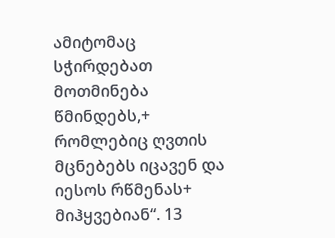ამიტომაც სჭირდებათ მოთმინება წმინდებს,+ რომლებიც ღვთის მცნებებს იცავენ და იესოს რწმენას+ მიჰყვებიან“. 13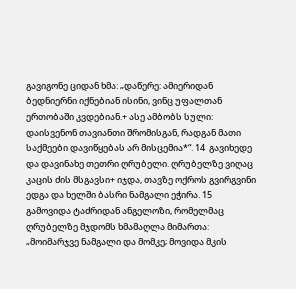გავიგონე ციდან ხმა: „დაწერე: ამიერიდან ბედნიერნი იქნებიან ისინი, ვინც უფალთან ერთობაში კვდებიან.+ ასე ამბობს სული: დაისვენონ თავიანთი შრომისგან, რადგან მათი საქმეები დავიწყებას არ მისცემია*“. 14  გავიხედე და დავინახე თეთრი ღრუბელი. ღრუბელზე ვიღაც კაცის ძის მსგავსი+ იჯდა, თავზე ოქროს გვირგვინი ედგა და ხელში ბასრი ნამგალი ეჭირა. 15  გამოვიდა ტაძრიდან ანგელოზი, რომელმაც ღრუბელზე მჯდომს ხმამაღლა მიმართა: „მოიმარჯვე ნამგალი და მომკე; მოვიდა მკის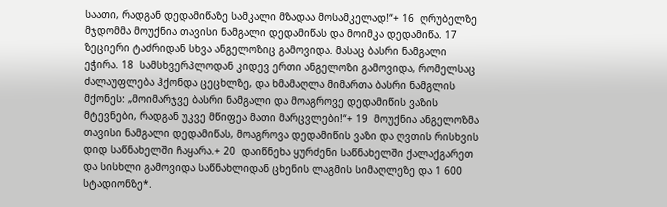საათი, რადგან დედამიწაზე სამკალი მზადაა მოსამკელად!“+ 16  ღრუბელზე მჯდომმა მოუქნია თავისი ნამგალი დედამიწას და მოიმკა დედამიწა. 17  ზეციერი ტაძრიდან სხვა ანგელოზიც გამოვიდა. მასაც ბასრი ნამგალი ეჭირა. 18  სამსხვერპლოდან კიდევ ერთი ანგელოზი გამოვიდა, რომელსაც ძალაუფლება ჰქონდა ცეცხლზე, და ხმამაღლა მიმართა ბასრი ნამგლის მქონეს: „მოიმარჯვე ბასრი ნამგალი და მოაგროვე დედამიწის ვაზის მტევნები, რადგან უკვე მწიფეა მათი მარცვლები!“+ 19  მოუქნია ანგელოზმა თავისი ნამგალი დედამიწას, მოაგროვა დედამიწის ვაზი და ღვთის რისხვის დიდ საწნახელში ჩაყარა.+ 20  დაიწნეხა ყურძენი საწნახელში ქალაქგარეთ და სისხლი გამოვიდა საწნახლიდან ცხენის ლაგმის სიმაღლეზე და 1 600 სტადიონზე*.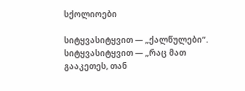სქოლიოები

სიტყვასიტყვით — „ქალწულები“.
სიტყვასიტყვით — „რაც მათ გააკეთეს, თან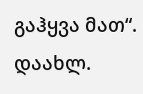გაჰყვა მათ“.
დაახლ.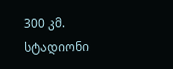300 კმ. სტადიონი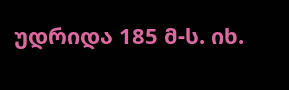უდრიდა 185 მ-ს. იხ.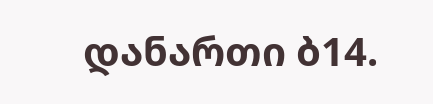დანართი ბ14.